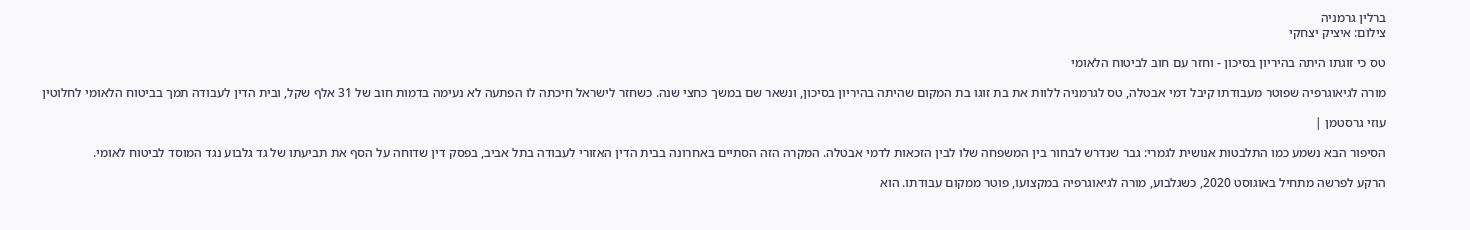ברלין גרמניה
צילום: איציק יצחקי

טס כי זוגתו היתה בהיריון בסיכון - וחזר עם חוב לביטוח הלאומי

מורה לגיאוגרפיה שפוטר מעבודתו קיבל דמי אבטלה, טס לגרמניה ללוות את בת זוגו בת המקום שהיתה בהיריון בסיכון, ונשאר שם במשך כחצי שנה. כשחזר לישראל חיכתה לו הפתעה לא נעימה בדמות חוב של 31 אלף שקל, ובית הדין לעבודה תמך בביטוח הלאומי לחלוטין

עוזי גרסטמן |

הסיפור הבא נשמע כמו התלבטות אנושית לגמרי: גבר שנדרש לבחור בין המשפחה שלו לבין הזכאות לדמי אבטלה. המקרה הזה הסתיים באחרונה בבית הדין האזורי לעבודה בתל אביב, בפסק דין שדוחה על הסף את תביעתו של גד גלבוע נגד המוסד לביטוח לאומי.

הרקע לפרשה מתחיל באוגוסט 2020, כשגלבוע, מורה לגיאוגרפיה במקצועו, פוטר ממקום עבודתו. הוא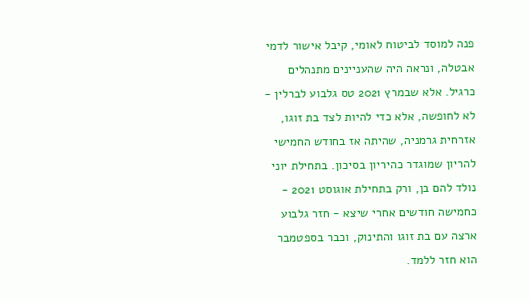פנה למוסד לביטוח לאומי, קיבל אישור לדמי אבטלה, ונראה היה שהעניינים מתנהלים כרגיל. אלא שבמרץ 2021 טס גלבוע לברלין - לא לחופשה, אלא כדי להיות לצד בת זוגו, אזרחית גרמניה, שהיתה אז בחודש החמישי להריון שמוגדר כהיריון בסיכון. בתחילת יוני נולד להם בן, ורק בתחילת אוגוסט 2021 - כחמישה חודשים אחרי שיצא - חזר גלבוע ארצה עם בת זוגו והתינוק, וכבר בספטמבר הוא חזר ללמד.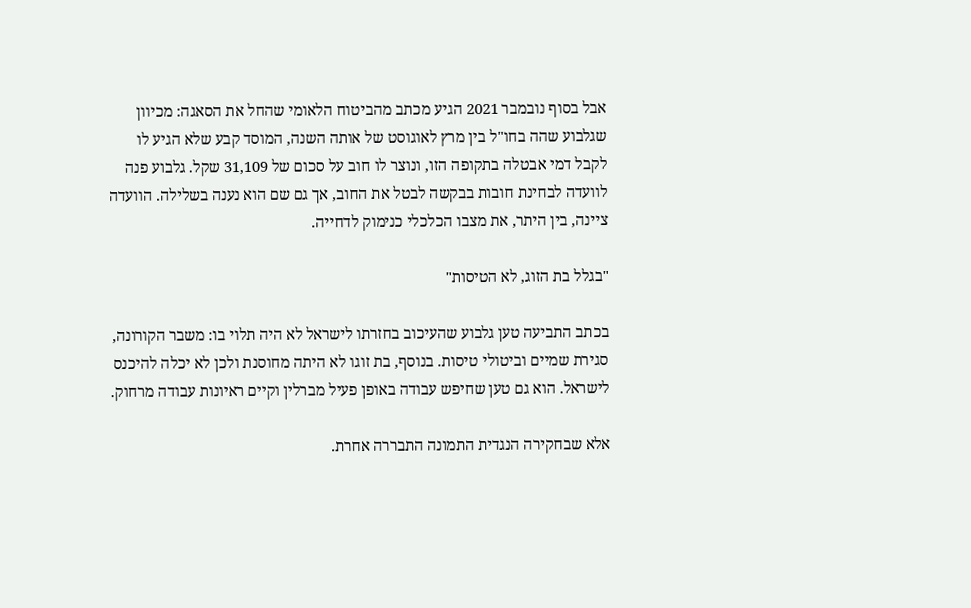אבל בסוף נובמבר 2021 הגיע מכתב מהביטוח הלאומי שהחל את הסאגה: מכיוון שגלבוע שהה בחו"ל בין מרץ לאוגוסט של אותה השנה, המוסד קבע שלא הגיע לו לקבל דמי אבטלה בתקופה הזו, ונוצר לו חוב על סכום של 31,109 שקל. גלבוע פנה לוועדה לבחינת חובות בבקשה לבטל את החוב, אך גם שם הוא נענה בשלילה. הוועדה ציינה, בין היתר, את מצבו הכלכלי כנימוק לדחייה.

"בגלל בת הזוג, לא הטיסות"

בכתב התביעה טען גלבוע שהעיכוב בחזרתו לישראל לא היה תלוי בו: משבר הקורונה, סגירת שמיים וביטולי טיסות. בנוסף, בת זוגו לא היתה מחוסנת ולכן לא יכלה להיכנס לישראל. הוא גם טען שחיפש עבודה באופן פעיל מברלין וקיים ראיונות עבודה מרחוק.

אלא שבחקירה הנגדית התמונה התבררה אחרת.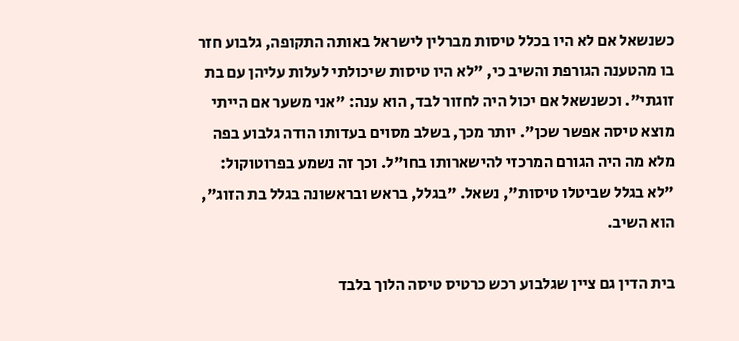כשנשאל אם לא היו בכלל טיסות מברלין לישראל באותה התקופה, גלבוע חזר בו מהטענה הגורפת והשיב כי, "לא היו טיסות שיכולתי לעלות עליהן עם בת זוגתי". וכשנשאל אם יכול היה לחזור לבד, הוא ענה: "אני משער אם הייתי מוצא טיסה אפשר שכן". יותר מכך, בשלב מסוים בעדותו הודה גלבוע בפה מלא מה היה הגורם המרכזי להישארותו בחו"ל. וכך זה נשמע בפרוטוקול: "לא בגלל שביטלו טיסות", נשאל. "בגלל, בראש ובראשונה בגלל בת הזוג", הוא השיב.

בית הדין גם ציין שגלבוע רכש כרטיס טיסה הלוך בלבד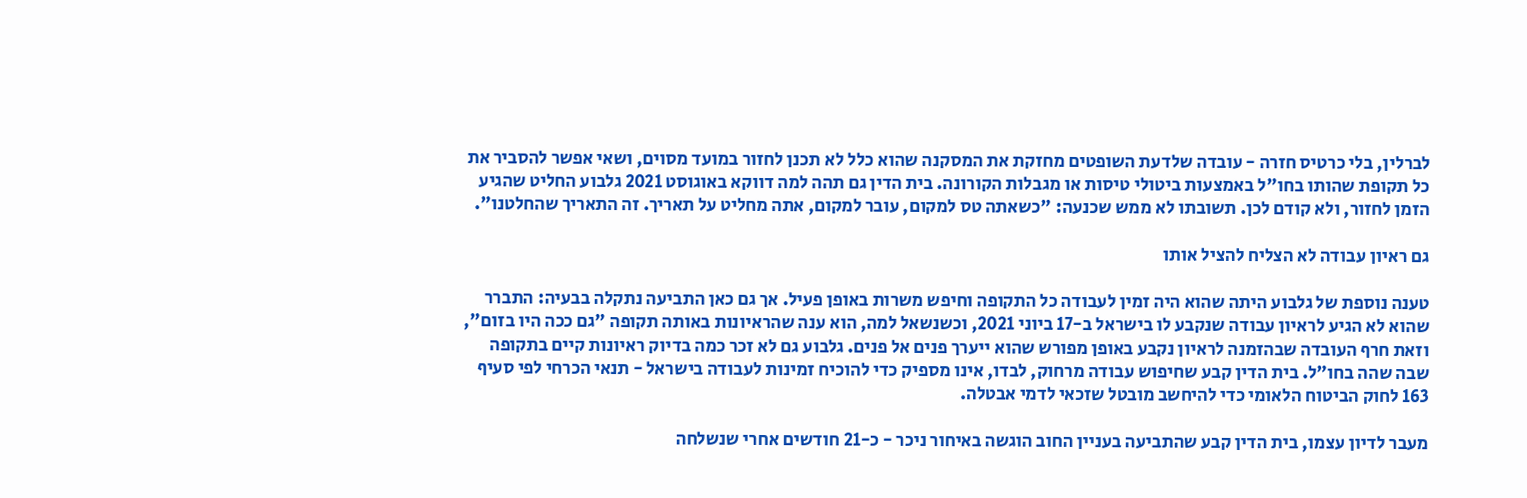לברלין, בלי כרטיס חזרה - עובדה שלדעת השופטים מחזקת את המסקנה שהוא כלל לא תכנן לחזור במועד מסוים, ושאי אפשר להסביר את כל תקופת שהותו בחו"ל באמצעות ביטולי טיסות או מגבלות הקורונה. בית הדין גם תהה למה דווקא באוגוסט 2021 גלבוע החליט שהגיע הזמן לחזור, ולא קודם לכן. תשובתו לא ממש שכנעה: "כשאתה טס למקום, עובר למקום, אתה מחליט על תאריך. זה התאריך שהחלטנו".

גם ראיון עבודה לא הצליח להציל אותו

טענה נוספת של גלבוע היתה שהוא היה זמין לעבודה כל התקופה וחיפש משרות באופן פעיל. אך גם כאן התביעה נתקלה בבעיה: התברר שהוא לא הגיע לראיון עבודה שנקבע לו בישראל ב-17 ביוני 2021, וכשנשאל למה, הוא ענה שהראיונות באותה תקופה "גם ככה היו בזום", וזאת חרף העובדה שבהזמנה לראיון נקבע באופן מפורש שהוא ייערך פנים אל פנים. גלבוע גם לא זכר כמה בדיוק ראיונות קיים בתקופה שבה שהה בחו"ל. בית הדין קבע שחיפוש עבודה מרחוק, לבדו, אינו מספיק כדי להוכיח זמינות לעבודה בישראל - תנאי הכרחי לפי סעיף 163 לחוק הביטוח הלאומי כדי להיחשב מובטל שזכאי לדמי אבטלה.

מעבר לדיון עצמו, בית הדין קבע שהתביעה בעניין החוב הוגשה באיחור ניכר - כ-21 חודשים אחרי שנשלחה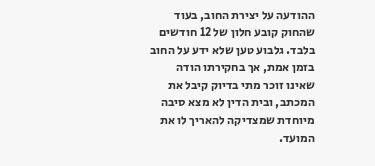ההודעה על יצירת החוב, בעוד שהחוק קובע חלון של 12 חודשים בלבד. גלבוע טען שלא ידע על החוב בזמן אמת, אך בחקירתו הודה שאינו זוכר מתי בדיוק קיבל את המכתב, ובית הדין לא מצא סיבה מיוחדת שמצדיקה להאריך לו את המועד.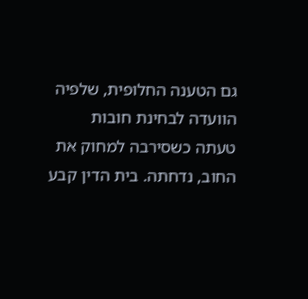גם הטענה החלופית, שלפיה הוועדה לבחינת חובות טעתה כשסירבה למחוק את החוב, נדחתה. בית הדין קבע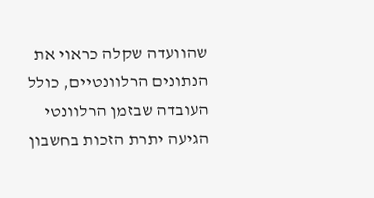שהוועדה שקלה כראוי את הנתונים הרלוונטיים, כולל העובדה שבזמן הרלוונטי הגיעה יתרת הזכות בחשבון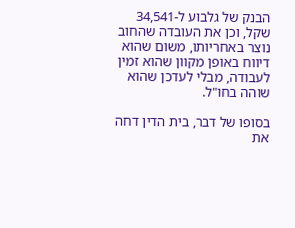הבנק של גלבוע ל-34,541 שקל, וכן את העובדה שהחוב נוצר באחריותו, משום שהוא דיווח באופן מקוון שהוא זמין לעבודה, מבלי לעדכן שהוא שוהה בחו"ל.

בסופו של דבר, בית הדין דחה את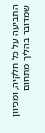התביעה על כל חלקיה, ומכיוון שמדובר בהליך מתחום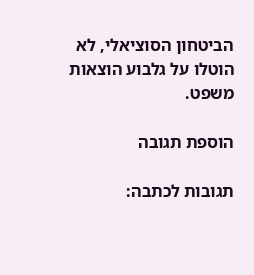הביטחון הסוציאלי, לא הוטלו על גלבוע הוצאות משפט.

הוספת תגובה

תגובות לכתבה: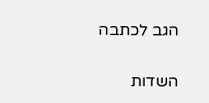הגב לכתבה

השדות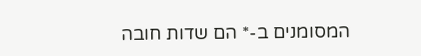המסומנים ב-* הם שדות חובה